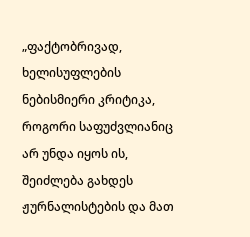„ფაქტობრივად, ხელისუფლების ნებისმიერი კრიტიკა, როგორი საფუძვლიანიც არ უნდა იყოს ის, შეიძლება გახდეს ჟურნალისტების და მათ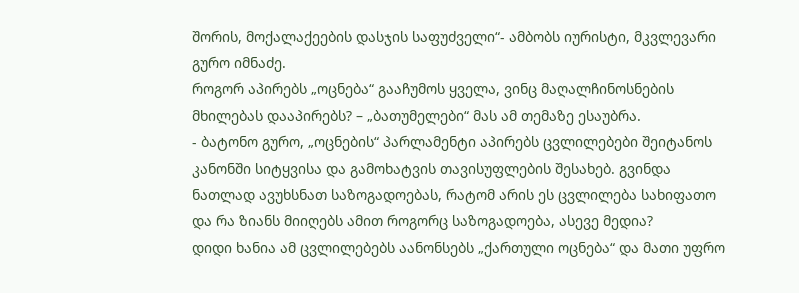შორის, მოქალაქეების დასჯის საფუძველი“- ამბობს იურისტი, მკვლევარი გურო იმნაძე.
როგორ აპირებს „ოცნება“ გააჩუმოს ყველა, ვინც მაღალჩინოსნების მხილებას დააპირებს? – „ბათუმელები“ მას ამ თემაზე ესაუბრა.
- ბატონო გურო, „ოცნების“ პარლამენტი აპირებს ცვლილებები შეიტანოს კანონში სიტყვისა და გამოხატვის თავისუფლების შესახებ. გვინდა ნათლად ავუხსნათ საზოგადოებას, რატომ არის ეს ცვლილება სახიფათო და რა ზიანს მიიღებს ამით როგორც საზოგადოება, ასევე მედია?
დიდი ხანია ამ ცვლილებებს აანონსებს „ქართული ოცნება“ და მათი უფრო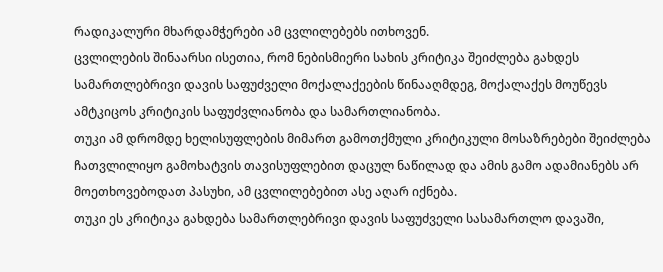რადიკალური მხარდამჭერები ამ ცვლილებებს ითხოვენ.
ცვლილების შინაარსი ისეთია, რომ ნებისმიერი სახის კრიტიკა შეიძლება გახდეს სამართლებრივი დავის საფუძველი მოქალაქეების წინააღმდეგ, მოქალაქეს მოუწევს ამტკიცოს კრიტიკის საფუძვლიანობა და სამართლიანობა.
თუკი ამ დრომდე ხელისუფლების მიმართ გამოთქმული კრიტიკული მოსაზრებები შეიძლება ჩათვლილიყო გამოხატვის თავისუფლებით დაცულ ნაწილად და ამის გამო ადამიანებს არ მოეთხოვებოდათ პასუხი, ამ ცვლილებებით ასე აღარ იქნება.
თუკი ეს კრიტიკა გახდება სამართლებრივი დავის საფუძველი სასამართლო დავაში,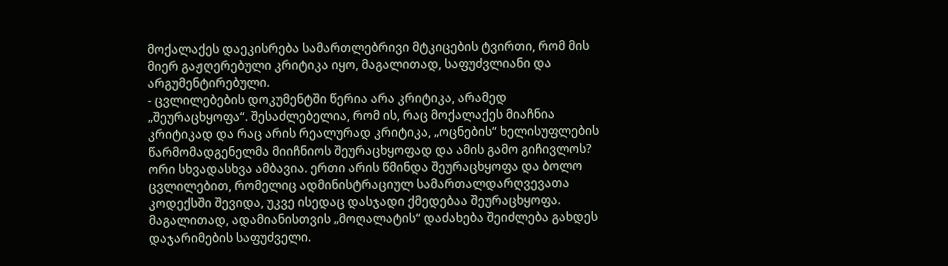მოქალაქეს დაეკისრება სამართლებრივი მტკიცების ტვირთი, რომ მის მიერ გაჟღერებული კრიტიკა იყო, მაგალითად, საფუძვლიანი და არგუმენტირებული.
- ცვლილებების დოკუმენტში წერია არა კრიტიკა, არამედ „შეურაცხყოფა“. შესაძლებელია, რომ ის, რაც მოქალაქეს მიაჩნია კრიტიკად და რაც არის რეალურად კრიტიკა, „ოცნების“ ხელისუფლების წარმომადგენელმა მიიჩნიოს შეურაცხყოფად და ამის გამო გიჩივლოს?
ორი სხვადასხვა ამბავია. ერთი არის წმინდა შეურაცხყოფა და ბოლო ცვლილებით, რომელიც ადმინისტრაციულ სამართალდარღვევათა კოდექსში შევიდა, უკვე ისედაც დასჯადი ქმედებაა შეურაცხყოფა. მაგალითად, ადამიანისთვის „მოღალატის“ დაძახება შეიძლება გახდეს დაჯარიმების საფუძველი.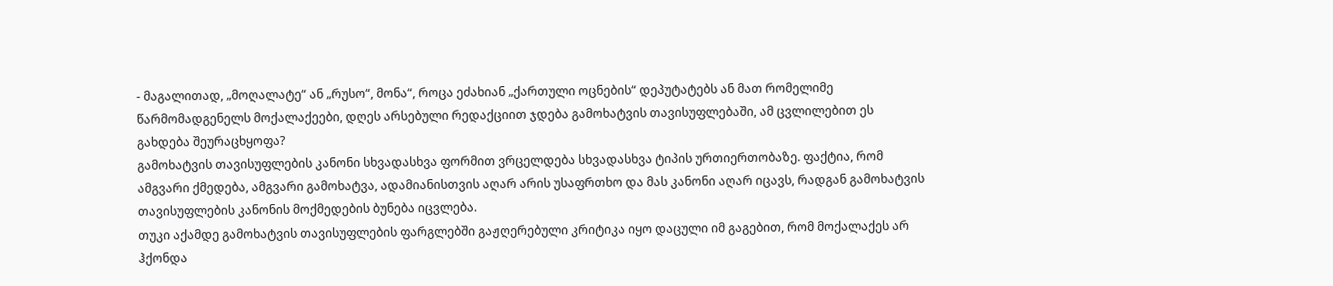- მაგალითად, „მოღალატე“ ან „რუსო“, მონა“, როცა ეძახიან „ქართული ოცნების“ დეპუტატებს ან მათ რომელიმე წარმომადგენელს მოქალაქეები, დღეს არსებული რედაქციით ჯდება გამოხატვის თავისუფლებაში, ამ ცვლილებით ეს გახდება შეურაცხყოფა?
გამოხატვის თავისუფლების კანონი სხვადასხვა ფორმით ვრცელდება სხვადასხვა ტიპის ურთიერთობაზე. ფაქტია, რომ ამგვარი ქმედება, ამგვარი გამოხატვა, ადამიანისთვის აღარ არის უსაფრთხო და მას კანონი აღარ იცავს, რადგან გამოხატვის თავისუფლების კანონის მოქმედების ბუნება იცვლება.
თუკი აქამდე გამოხატვის თავისუფლების ფარგლებში გაჟღერებული კრიტიკა იყო დაცული იმ გაგებით, რომ მოქალაქეს არ ჰქონდა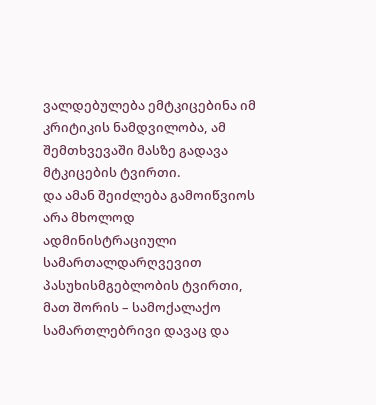ვალდებულება ემტკიცებინა იმ კრიტიკის ნამდვილობა, ამ შემთხვევაში მასზე გადავა მტკიცების ტვირთი.
და ამან შეიძლება გამოიწვიოს არა მხოლოდ ადმინისტრაციული სამართალდარღვევით პასუხისმგებლობის ტვირთი, მათ შორის – სამოქალაქო სამართლებრივი დავაც და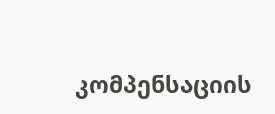კომპენსაციის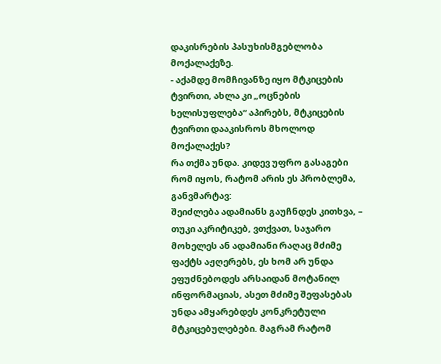დაკისრების პასუხისმგებლობა მოქალაქეზე.
- აქამდე მომჩივანზე იყო მტკიცების ტვირთი, ახლა კი „ოცნების ხელისუფლება“ აპირებს, მტკიცების ტვირთი დააკისროს მხოლოდ მოქალაქეს?
რა თქმა უნდა. კიდევ უფრო გასაგები რომ იყოს, რატომ არის ეს პრობლემა, განვმარტავ:
შეიძლება ადამიანს გაუჩნდეს კითხვა, – თუკი აკრიტიკებ, ვთქვათ, საჯარო მოხელეს ან ადამიანი რაღაც მძიმე ფაქტს აჟღერებს, ეს ხომ არ უნდა ეფუძნებოდეს არსაიდან მოტანილ ინფორმაციას, ასეთ მძიმე შეფასებას უნდა ამყარებდეს კონკრეტული მტკიცებულებები. მაგრამ რატომ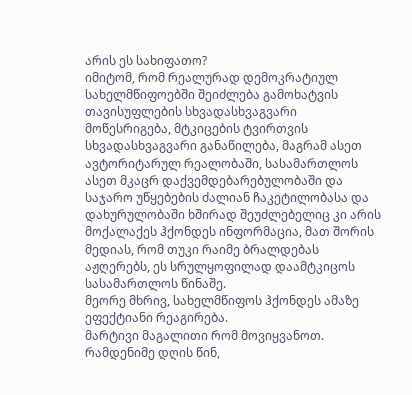არის ეს სახიფათო?
იმიტომ, რომ რეალურად დემოკრატიულ სახელმწიფოებში შეიძლება გამოხატვის თავისუფლების სხვადასხვაგვარი მოწესრიგება, მტკიცების ტვირთვის სხვადასხვაგვარი განაწილება, მაგრამ ასეთ ავტორიტარულ რეალობაში, სასამართლოს ასეთ მკაცრ დაქვემდებარებულობაში და საჯარო უწყებების ძალიან ჩაკეტილობასა და დახურულობაში ხშირად შეუძლებელიც კი არის მოქალაქეს ჰქონდეს ინფორმაცია, მათ შორის მედიას, რომ თუკი რაიმე ბრალდებას აჟღერებს, ეს სრულყოფილად დაამტკიცოს სასამართლოს წინაშე.
მეორე მხრივ, სახელმწიფოს ჰქონდეს ამაზე ეფექტიანი რეაგირება.
მარტივი მაგალითი რომ მოვიყვანოთ. რამდენიმე დღის წინ,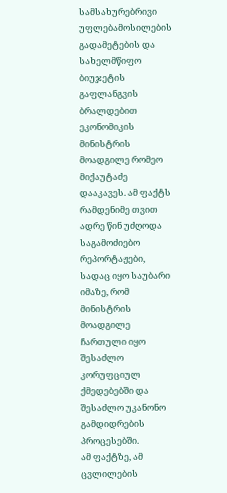სამსახურებრივი უფლებამოსილების გადამეტების და სახელმწიფო ბიუჯეტის გაფლანგვის ბრალდებით ეკონომიკის მინისტრის მოადგილე რომეო მიქაუტაძე დააკავეს. ამ ფაქტს რამდენიმე თვით ადრე წინ უძღოდა საგამოძიებო რეპორტაჟები, სადაც იყო საუბარი იმაზე, რომ მინისტრის მოადგილე ჩართული იყო შესაძლო კორუფციულ ქმედებებში და შესაძლო უკანონო გამდიდრების პროცესებში.
ამ ფაქტზე, ამ ცვლილების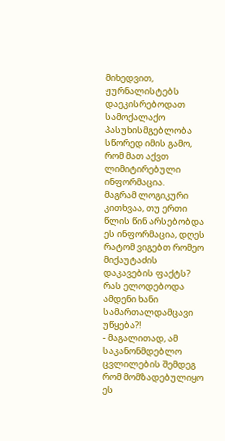მიხედვით, ჟურნალისტებს დაეკისრებოდათ სამოქალაქო პასუხისმგებლობა სწორედ იმის გამო, რომ მათ აქვთ ლიმიტირებული ინფორმაცია.
მაგრამ ლოგიკური კითხვაა, თუ ერთი წლის წინ არსებობდა ეს ინფორმაცია, დღეს რატომ ვიგებთ რომეო მიქაუტაძის დაკავების ფაქტს? რას ელოდებოდა ამდენი ხანი სამართალდამცავი უწყება?!
- მაგალითად, ამ საკანონმდებლო ცვლილების შემდეგ რომ მომზადებულიყო ეს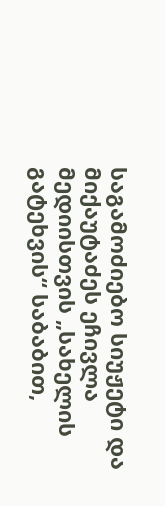საგამოძიებო სიუჟეტი და მიქაუტაძეს ეჩივლა მედიისთვის „სახელის გატეხვის“ საბაბით,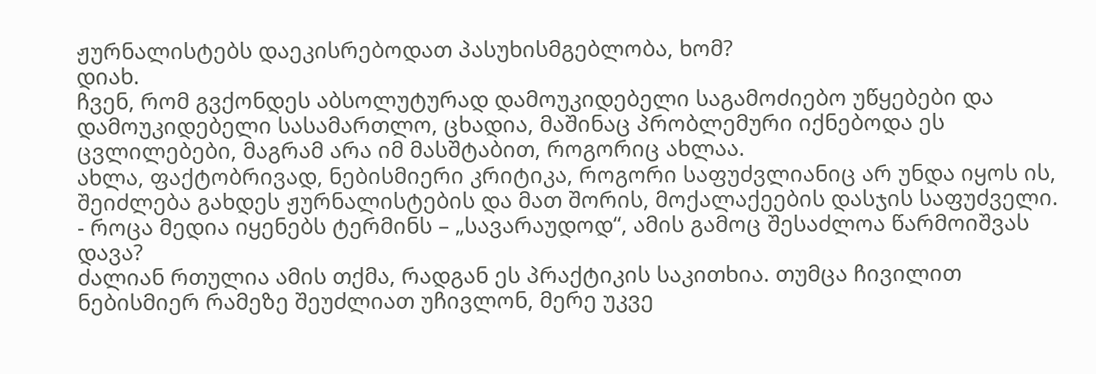ჟურნალისტებს დაეკისრებოდათ პასუხისმგებლობა, ხომ?
დიახ.
ჩვენ, რომ გვქონდეს აბსოლუტურად დამოუკიდებელი საგამოძიებო უწყებები და დამოუკიდებელი სასამართლო, ცხადია, მაშინაც პრობლემური იქნებოდა ეს ცვლილებები, მაგრამ არა იმ მასშტაბით, როგორიც ახლაა.
ახლა, ფაქტობრივად, ნებისმიერი კრიტიკა, როგორი საფუძვლიანიც არ უნდა იყოს ის, შეიძლება გახდეს ჟურნალისტების და მათ შორის, მოქალაქეების დასჯის საფუძველი.
- როცა მედია იყენებს ტერმინს – „სავარაუდოდ“, ამის გამოც შესაძლოა წარმოიშვას დავა?
ძალიან რთულია ამის თქმა, რადგან ეს პრაქტიკის საკითხია. თუმცა ჩივილით ნებისმიერ რამეზე შეუძლიათ უჩივლონ, მერე უკვე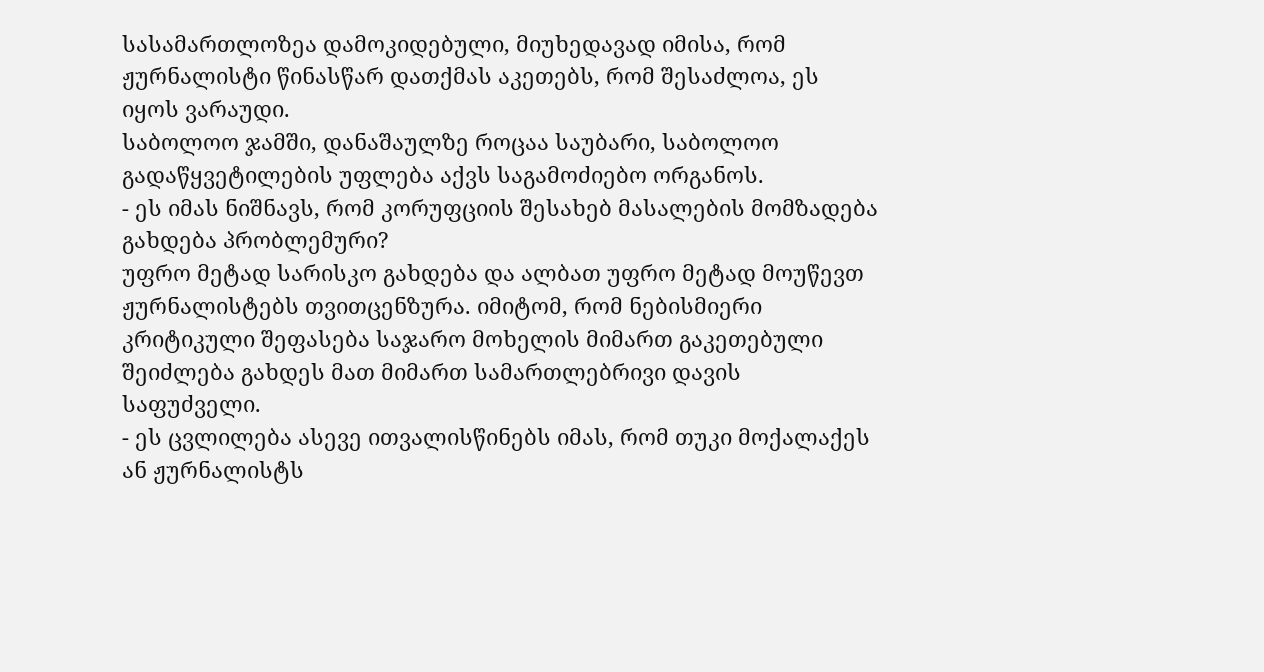სასამართლოზეა დამოკიდებული, მიუხედავად იმისა, რომ ჟურნალისტი წინასწარ დათქმას აკეთებს, რომ შესაძლოა, ეს იყოს ვარაუდი.
საბოლოო ჯამში, დანაშაულზე როცაა საუბარი, საბოლოო გადაწყვეტილების უფლება აქვს საგამოძიებო ორგანოს.
- ეს იმას ნიშნავს, რომ კორუფციის შესახებ მასალების მომზადება გახდება პრობლემური?
უფრო მეტად სარისკო გახდება და ალბათ უფრო მეტად მოუწევთ ჟურნალისტებს თვითცენზურა. იმიტომ, რომ ნებისმიერი კრიტიკული შეფასება საჯარო მოხელის მიმართ გაკეთებული შეიძლება გახდეს მათ მიმართ სამართლებრივი დავის საფუძველი.
- ეს ცვლილება ასევე ითვალისწინებს იმას, რომ თუკი მოქალაქეს ან ჟურნალისტს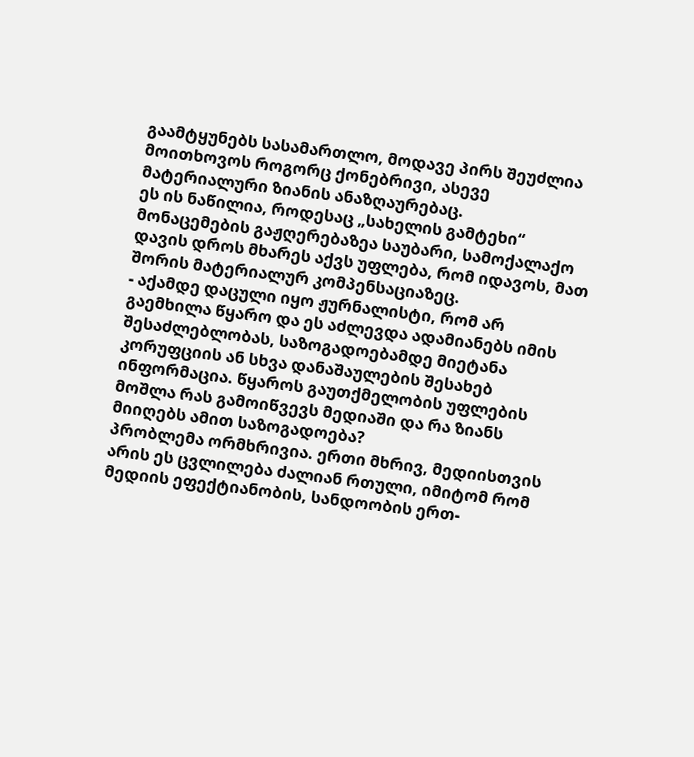გაამტყუნებს სასამართლო, მოდავე პირს შეუძლია მოითხოვოს როგორც ქონებრივი, ასევე მატერიალური ზიანის ანაზღაურებაც.
ეს ის ნაწილია, როდესაც „სახელის გამტეხი“ მონაცემების გაჟღერებაზეა საუბარი, სამოქალაქო დავის დროს მხარეს აქვს უფლება, რომ იდავოს, მათ შორის მატერიალურ კომპენსაციაზეც.
- აქამდე დაცული იყო ჟურნალისტი, რომ არ გაემხილა წყარო და ეს აძლევდა ადამიანებს იმის შესაძლებლობას, საზოგადოებამდე მიეტანა კორუფციის ან სხვა დანაშაულების შესახებ ინფორმაცია. წყაროს გაუთქმელობის უფლების მოშლა რას გამოიწვევს მედიაში და რა ზიანს მიიღებს ამით საზოგადოება?
პრობლემა ორმხრივია. ერთი მხრივ, მედიისთვის არის ეს ცვლილება ძალიან რთული, იმიტომ რომ მედიის ეფექტიანობის, სანდოობის ერთ-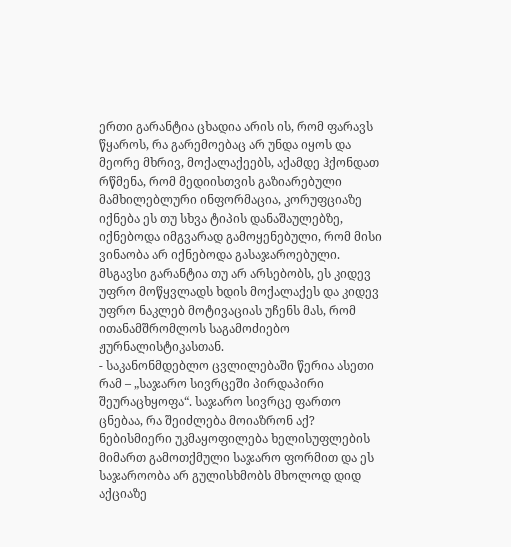ერთი გარანტია ცხადია არის ის, რომ ფარავს წყაროს, რა გარემოებაც არ უნდა იყოს და მეორე მხრივ, მოქალაქეებს, აქამდე ჰქონდათ რწმენა, რომ მედიისთვის გაზიარებული მამხილებლური ინფორმაცია, კორუფციაზე იქნება ეს თუ სხვა ტიპის დანაშაულებზე, იქნებოდა იმგვარად გამოყენებული, რომ მისი ვინაობა არ იქნებოდა გასაჯაროებული.
მსგავსი გარანტია თუ არ არსებობს, ეს კიდევ უფრო მოწყვლადს ხდის მოქალაქეს და კიდევ უფრო ნაკლებ მოტივაციას უჩენს მას, რომ ითანამშრომლოს საგამოძიებო ჟურნალისტიკასთან.
- საკანონმდებლო ცვლილებაში წერია ასეთი რამ – „საჯარო სივრცეში პირდაპირი შეურაცხყოფა“. საჯარო სივრცე ფართო ცნებაა, რა შეიძლება მოიაზრონ აქ?
ნებისმიერი უკმაყოფილება ხელისუფლების მიმართ გამოთქმული საჯარო ფორმით და ეს საჯაროობა არ გულისხმობს მხოლოდ დიდ აქციაზე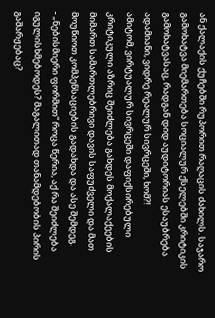ან ქალაქის ქუჩებში რუპორით რაღაცის ძახილს. საჯარო გამოხატვა მიემართება სოციალურ ქსელებში კრიტიკის გამოხატვასაც, რადგან დიდ აუდიტორიას ესაუბრება ადამიანი, ვიდრე რეალურ სივრცეში, ხომ?!
ამიტომ, ვირტუალურ სივრცეში დაფიქსირებული კრიტიკული აზრიც შეიძლება გახდეს მოქალაქეების მიმართ სამართლებრივი დავის საფუძველი და მათ მოუწიოთ კომპენსაციების გადახდა და ასე შემდეგ.
- „ნებისმიერი ფორმით“ როცა წერია, აქ რა შეიძლება იგულისხმებოდეს? მაგალითად თანამდებობის პირის გაშარჟებაც?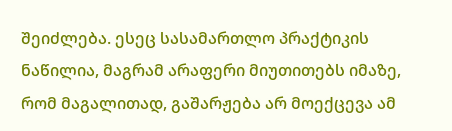შეიძლება. ესეც სასამართლო პრაქტიკის ნაწილია, მაგრამ არაფერი მიუთითებს იმაზე, რომ მაგალითად, გაშარჟება არ მოექცევა ამ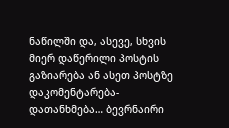ნაწილში და, ასევე, სხვის მიერ დაწერილი პოსტის გაზიარება ან ასეთ პოსტზე დაკომენტარება-დათანხმება… ბევრნაირი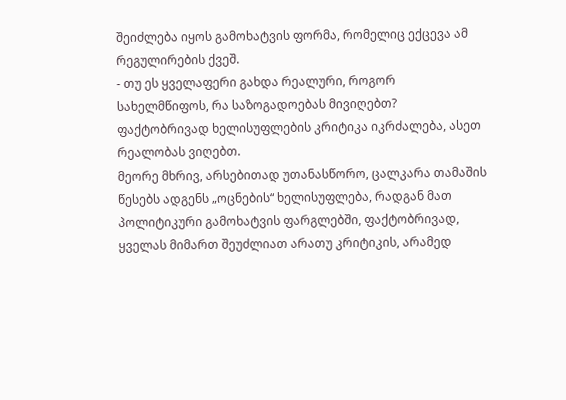შეიძლება იყოს გამოხატვის ფორმა, რომელიც ექცევა ამ რეგულირების ქვეშ.
- თუ ეს ყველაფერი გახდა რეალური, როგორ სახელმწიფოს, რა საზოგადოებას მივიღებთ?
ფაქტობრივად ხელისუფლების კრიტიკა იკრძალება, ასეთ რეალობას ვიღებთ.
მეორე მხრივ, არსებითად უთანასწორო, ცალკარა თამაშის წესებს ადგენს „ოცნების“ ხელისუფლება, რადგან მათ პოლიტიკური გამოხატვის ფარგლებში, ფაქტობრივად, ყველას მიმართ შეუძლიათ არათუ კრიტიკის, არამედ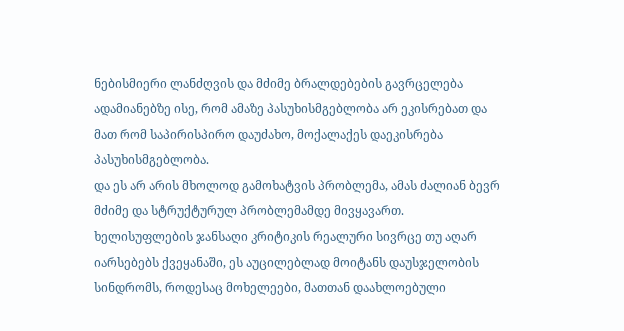ნებისმიერი ლანძღვის და მძიმე ბრალდებების გავრცელება ადამიანებზე ისე, რომ ამაზე პასუხისმგებლობა არ ეკისრებათ და მათ რომ საპირისპირო დაუძახო, მოქალაქეს დაეკისრება პასუხისმგებლობა.
და ეს არ არის მხოლოდ გამოხატვის პრობლემა, ამას ძალიან ბევრ მძიმე და სტრუქტურულ პრობლემამდე მივყავართ.
ხელისუფლების ჯანსაღი კრიტიკის რეალური სივრცე თუ აღარ იარსებებს ქვეყანაში, ეს აუცილებლად მოიტანს დაუსჯელობის სინდრომს, როდესაც მოხელეები, მათთან დაახლოებული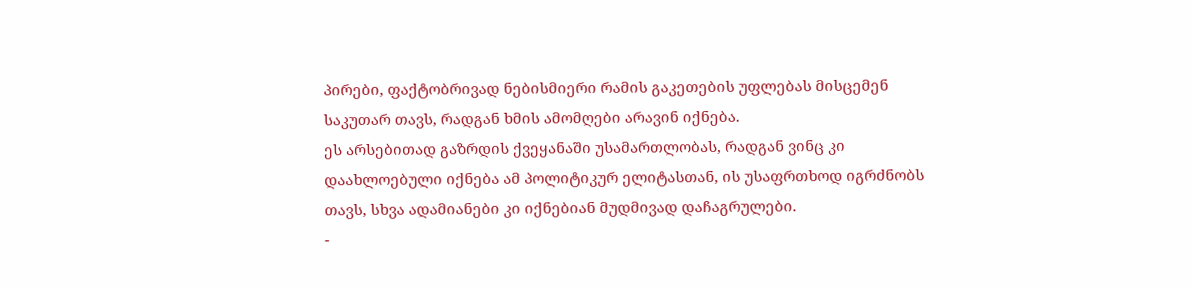პირები, ფაქტობრივად ნებისმიერი რამის გაკეთების უფლებას მისცემენ საკუთარ თავს, რადგან ხმის ამომღები არავინ იქნება.
ეს არსებითად გაზრდის ქვეყანაში უსამართლობას, რადგან ვინც კი დაახლოებული იქნება ამ პოლიტიკურ ელიტასთან, ის უსაფრთხოდ იგრძნობს თავს, სხვა ადამიანები კი იქნებიან მუდმივად დაჩაგრულები.
-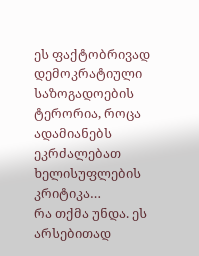ეს ფაქტობრივად დემოკრატიული საზოგადოების ტერორია, როცა ადამიანებს ეკრძალებათ ხელისუფლების კრიტიკა…
რა თქმა უნდა. ეს არსებითად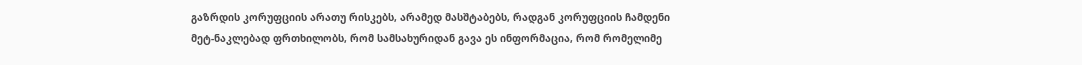გაზრდის კორუფციის არათუ რისკებს, არამედ მასშტაბებს, რადგან კორუფციის ჩამდენი მეტ-ნაკლებად ფრთხილობს, რომ სამსახურიდან გავა ეს ინფორმაცია, რომ რომელიმე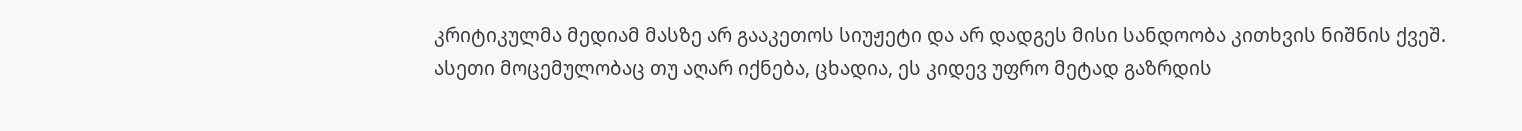კრიტიკულმა მედიამ მასზე არ გააკეთოს სიუჟეტი და არ დადგეს მისი სანდოობა კითხვის ნიშნის ქვეშ. ასეთი მოცემულობაც თუ აღარ იქნება, ცხადია, ეს კიდევ უფრო მეტად გაზრდის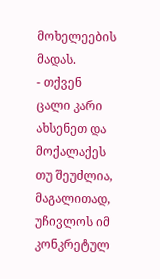მოხელეების მადას.
- თქვენ ცალი კარი ახსენეთ და მოქალაქეს თუ შეუძლია, მაგალითად, უჩივლოს იმ კონკრეტულ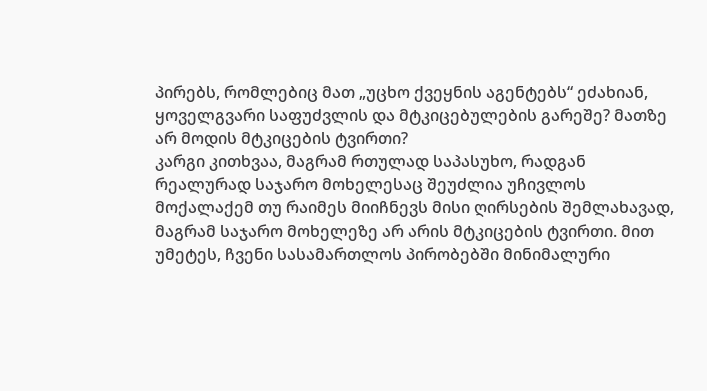პირებს, რომლებიც მათ „უცხო ქვეყნის აგენტებს“ ეძახიან, ყოველგვარი საფუძვლის და მტკიცებულების გარეშე? მათზე არ მოდის მტკიცების ტვირთი?
კარგი კითხვაა, მაგრამ რთულად საპასუხო, რადგან რეალურად საჯარო მოხელესაც შეუძლია უჩივლოს მოქალაქემ თუ რაიმეს მიიჩნევს მისი ღირსების შემლახავად, მაგრამ საჯარო მოხელეზე არ არის მტკიცების ტვირთი. მით უმეტეს, ჩვენი სასამართლოს პირობებში მინიმალური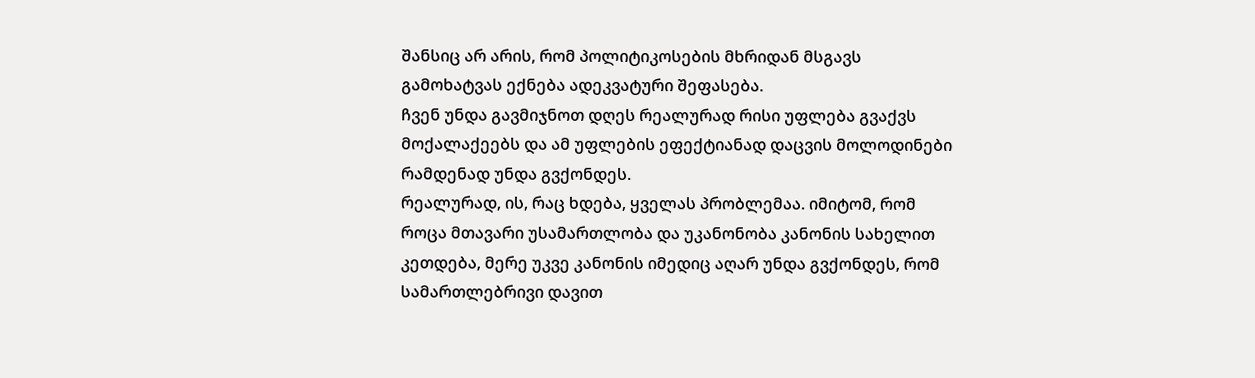შანსიც არ არის, რომ პოლიტიკოსების მხრიდან მსგავს გამოხატვას ექნება ადეკვატური შეფასება.
ჩვენ უნდა გავმიჯნოთ დღეს რეალურად რისი უფლება გვაქვს მოქალაქეებს და ამ უფლების ეფექტიანად დაცვის მოლოდინები რამდენად უნდა გვქონდეს.
რეალურად, ის, რაც ხდება, ყველას პრობლემაა. იმიტომ, რომ როცა მთავარი უსამართლობა და უკანონობა კანონის სახელით კეთდება, მერე უკვე კანონის იმედიც აღარ უნდა გვქონდეს, რომ სამართლებრივი დავით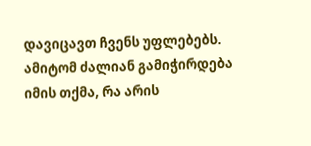დავიცავთ ჩვენს უფლებებს.
ამიტომ ძალიან გამიჭირდება იმის თქმა, რა არის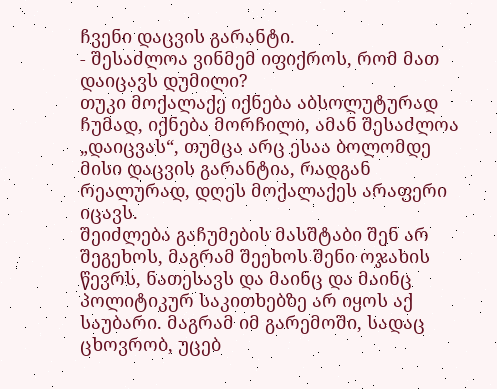ჩვენი დაცვის გარანტი.
- შესაძლოა ვინმემ იფიქროს, რომ მათ დაიცავს დუმილი?
თუკი მოქალაქე იქნება აბსოლუტურად ჩუმად, იქნება მორჩილი, ამან შესაძლოა „დაიცვას“, თუმცა არც ესაა ბოლომდე მისი დაცვის გარანტია, რადგან რეალურად, დღეს მოქალაქეს არაფერი იცავს.
შეიძლება გაჩუმების მასშტაბი შენ არ შეგეხოს, მაგრამ შეეხოს შენი ოჯახის წევრს, ნათესავს და მაინც და მაინც პოლიტიკურ საკითხებზე არ იყოს აქ საუბარი. მაგრამ იმ გარემოში, სადაც ცხოვრობ, უცებ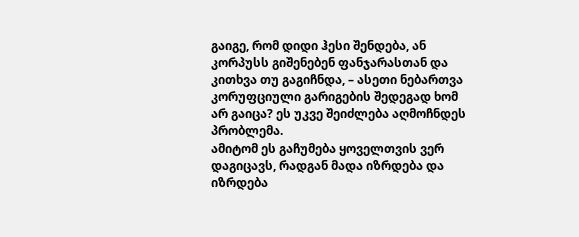გაიგე, რომ დიდი ჰესი შენდება, ან კორპუსს გიშენებენ ფანჯარასთან და კითხვა თუ გაგიჩნდა, – ასეთი ნებართვა კორუფციული გარიგების შედეგად ხომ არ გაიცა? ეს უკვე შეიძლება აღმოჩნდეს პრობლემა.
ამიტომ ეს გაჩუმება ყოველთვის ვერ დაგიცავს, რადგან მადა იზრდება და იზრდება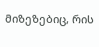მიზეზებიც, რის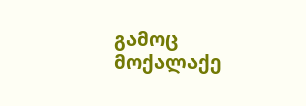გამოც მოქალაქე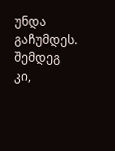უნდა გაჩუმდეს. შემდეგ კი,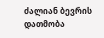ძალიან ბევრის დათმობა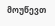მოუწევთ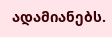ადამიანებს.